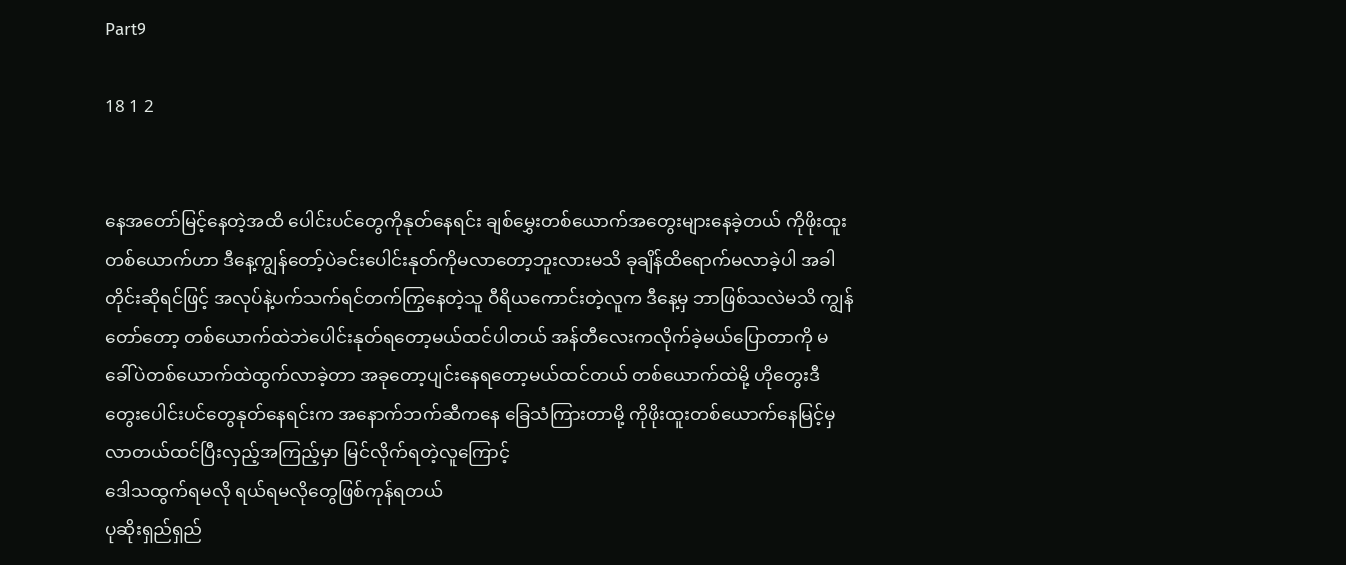Part9

18 1 2


နေအတော်မြင့်နေတဲ့အထိ ပေါင်းပင်တွေကိုနုတ်နေရင်း ချစ်မွှေးတစ်ယောက်အတွေးများနေခဲ့တယ် ကိုဖိုးထူးတစ်ယောက်ဟာ ဒီနေ့ကျွန်တော့်ပဲခင်းပေါင်းနုတ်ကိုမလာတော့ဘူးလားမသိ ခုချိန်ထိရောက်မလာခဲ့ပါ အခါတိုင်းဆိုရင်ဖြင့် အလုပ်နဲ့ပက်သက်ရင်တက်ကြွနေတဲ့သူ ဝီရိယကောင်းတဲ့လူက ဒီနေ့မှ ဘာဖြစ်သလဲမသိ ကျွန်တော်တော့ တစ်ယောက်ထဲဘဲပေါင်းနုတ်ရတော့မယ်ထင်ပါတယ် အန်တီလေးကလိုက်ခဲ့မယ်ပြောတာကို မခေါ်ပဲတစ်ယောက်ထဲထွက်လာခဲ့တာ အခုတော့ပျင်းနေရတော့မယ်ထင်တယ် တစ်ယောက်ထဲမို့ ဟိုတွေးဒီတွေးပေါင်းပင်တွေနုတ်နေရင်းက အနောက်ဘက်ဆီကနေ ခြေသံကြားတာမို့ ကိုဖိုးထူးတစ်ယောက်နေမြင့်မှလာတယ်ထင်ပြီးလှည့်အကြည့်မှာ မြင်လိုက်ရတဲ့လူကြောင့်
ဒေါသထွက်ရမလို ရယ်ရမလိုတွေဖြစ်ကုန်ရတယ်
ပုဆိုးရှည်ရှည်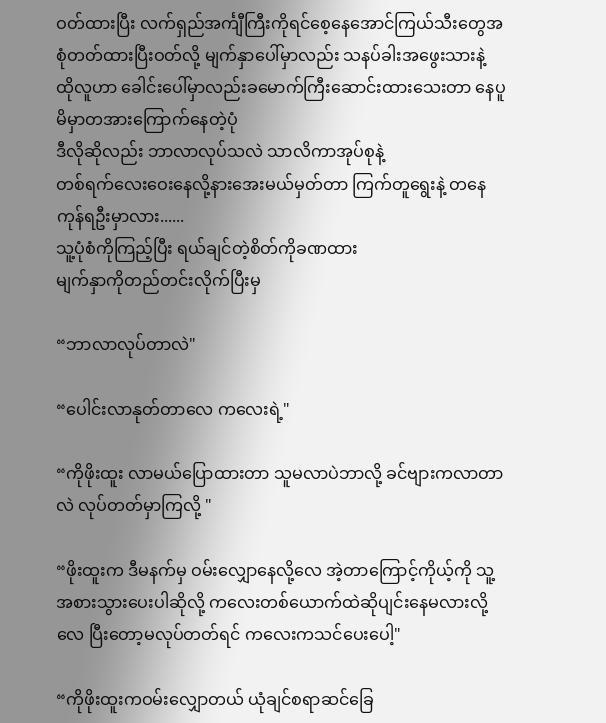ဝတ်ထားပြီး လက်ရှည်အင်္ကျီကြီးကိုရင်စေ့နေအောင်ကြယ်သီးတွေအစုံတတ်ထားပြီးဝတ်လို့ မျက်နှာပေါ်မှာလည်း သနပ်ခါးအဖွေးသားနဲ့ ထိုလူဟာ ခေါင်းပေါ်မှာလည်းခမောက်ကြီးဆောင်းထားသေးတာ နေပူမိမှာတအားကြောက်နေတဲ့ပုံ
ဒီလိုဆိုလည်း ဘာလာလုပ်သလဲ သာလိကာအုပ်စုနဲ့
တစ်ရက်လေးဝေးနေလို့နားအေးမယ်မှတ်တာ ကြက်တူရွေးနဲ့ တနေကုန်ရဦးမှာလား......
သူ့ပုံစံကိုကြည့်ပြီး ရယ်ချင်တဲ့စိတ်ကိုခဏထား
မျက်နှာကိုတည်တင်းလိုက်ပြီးမှ

“ဘာလာလုပ်တာလဲ"

“ပေါင်းလာနုတ်တာလေ ကလေးရဲ့"

“ကိုဖိုးထူး လာမယ်ပြောထားတာ သူမလာပဲဘာလို့ ခင်ဗျားကလာတာလဲ လုပ်တတ်မှာကြလို့ "

“ဖိုးထူးက ဒီမနက်မှ ဝမ်းလျှောနေလို့လေ အဲ့တာကြောင့်ကိုယ့်ကို သူ့အစားသွားပေးပါဆိုလို့ ကလေးတစ်ယောက်ထဲဆိုပျင်းနေမလားလို့လေ ပြီးတော့မလုပ်တတ်ရင် ကလေးကသင်ပေးပေါ့"

“ကိုဖိုးထူးကဝမ်းလျှောတယ် ယုံချင်စရာဆင်ခြေ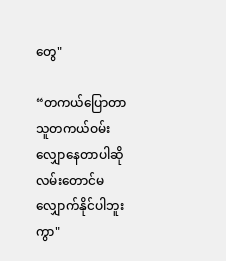တွေ"

“တကယ်ပြောတာ သူတကယ်ဝမ်းလျှောနေတာပါဆို လမ်းတောင်မလျှောက်နိုင်ပါဘူးကွာ"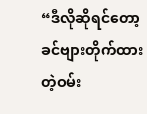“ဒီလိုဆိုရင်တော့ ခင်ဗျားတိုက်ထားတဲ့ဝမ်း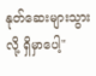နုတ်ဆေးများသွားလို့ ရှိမှာပေါ့"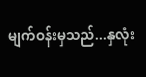မျက်ဝန်းမှသည်...နှလုံး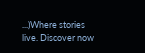...)Where stories live. Discover now